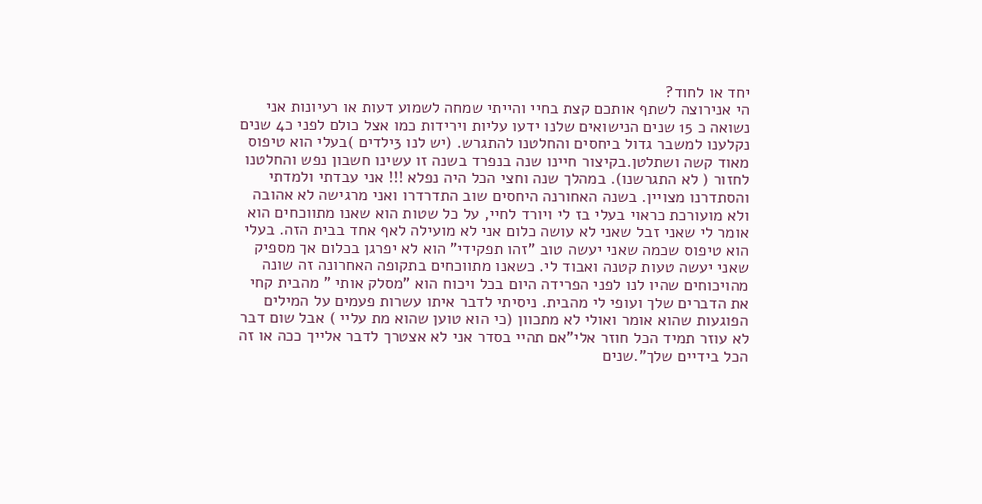יחד או לחוד?
הי אנירוצה לשתף אותכם קצת בחיי והייתי שמחה לשמוע דעות או רעיונות אני נשואה כ 15 שנים הנישואים שלנו ידעו עליות וירידות כמו אצל כולם לפני כ4 שנים נקלענו למשבר גדול ביחסים והחלטנו להתגרש. (יש לנו 3ילדים )בעלי הוא טיפוס מאוד קשה ושתלטן.בקיצור חיינו שנה בנפרד בשנה זו עשינו חשבון נפש והחלטנו לחזור ( לא התגרשנו). במהלך שנה וחצי הכל היה נפלא !!! אני עבדתי ולמדתי והסתדרנו מצויין. בשנה האחורנה היחסים שוב התדרדרו ואני מרגישה לא אהובה ולא מועורכת כראוי בעלי בז לי ויורד לחיי, על כל שטות הוא שאנו מתווכחים הוא אומר לי שאני זבל שאני לא עושה כלום אני לא מועילה לאף אחד בבית הזה. בעלי הוא טיפוס שכמה שאני יעשה טוב "זהו תפקידי" הוא לא יפרגן בכלום אך מספיק שאני יעשה טעות קטנה ואבוד לי. כשאנו מתווכחים בתקופה האחרונה זה שונה מהויכוחים שהיו לנו לפני הפרידה היום בכל ויכוח הוא "מסלק אותי " מהבית קחי את הדברים שלך ועופי לי מהבית. ניסיתי לדבר איתו עשרות פעמים על המילים הפוגעות שהוא אומר ואולי לא מתכוון (כי הוא טוען שהוא מת עליי ) אבל שום דבר לא עוזר תמיד הכל חוזר אלי"אם תהיי בסדר אני לא אצטרך לדבר אלייך ככה או זה הכל בידיים שלך".שנים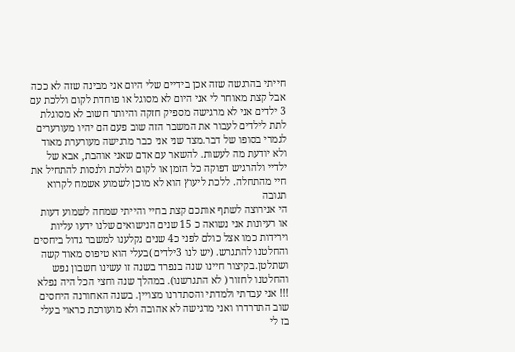חייתי בהרגשה שזה אכן בידיים שלי היום אני מבינה שזה לא ככה אבל קצת מאוחר לי אני היום לא מסוגל או פוחדת לקום וללכת עם 3 ילדים אני לא מרגישה מספיק חזקה והיותר חשוב לא מסוגלת לתת לילדים לעבור את המשבר הזה שוב פעם הם יהיו מעורערים לגמרי בסופו של דבר.מצד שני אני כבר מרגישה מעורערת מאוד ולא יודעת מה לעשות. להשאר עם אדם שאני אוהבת, אבא של ילדיי ולהרגיש דפוקה כל הזמן או לקום וללכת ולנסות להתחיל את חיי מהתחלה. ללכת ליעוץ הוא לא מוכן לשמוע אשמח לקרוא תגובה
הי אנירוצה לשתף אותכם קצת בחיי והייתי שמחה לשמוע דעות או רעיונות אני נשואה כ 15 שנים הנישואים שלנו ידעו עליות וירידות כמו אצל כולם לפני כ4 שנים נקלענו למשבר גדול ביחסים והחלטנו להתגרש. (יש לנו 3ילדים )בעלי הוא טיפוס מאוד קשה ושתלטן.בקיצור חיינו שנה בנפרד בשנה זו עשינו חשבון נפש והחלטנו לחזור ( לא התגרשנו). במהלך שנה וחצי הכל היה נפלא !!! אני עבדתי ולמדתי והסתדרנו מצויין. בשנה האחורנה היחסים שוב התדרדרו ואני מרגישה לא אהובה ולא מועורכת כראוי בעלי בז לי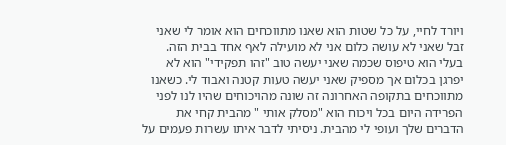ויורד לחיי, על כל שטות הוא שאנו מתווכחים הוא אומר לי שאני זבל שאני לא עושה כלום אני לא מועילה לאף אחד בבית הזה. בעלי הוא טיפוס שכמה שאני יעשה טוב "זהו תפקידי" הוא לא יפרגן בכלום אך מספיק שאני יעשה טעות קטנה ואבוד לי. כשאנו מתווכחים בתקופה האחרונה זה שונה מהויכוחים שהיו לנו לפני הפרידה היום בכל ויכוח הוא "מסלק אותי " מהבית קחי את הדברים שלך ועופי לי מהבית. ניסיתי לדבר איתו עשרות פעמים על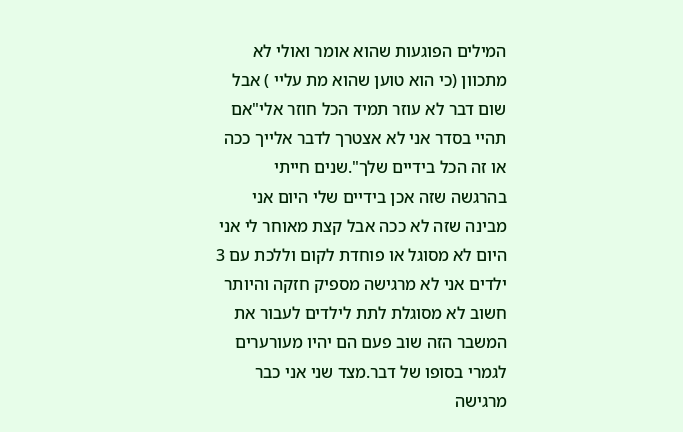המילים הפוגעות שהוא אומר ואולי לא מתכוון (כי הוא טוען שהוא מת עליי ) אבל שום דבר לא עוזר תמיד הכל חוזר אלי"אם תהיי בסדר אני לא אצטרך לדבר אלייך ככה או זה הכל בידיים שלך".שנים חייתי בהרגשה שזה אכן בידיים שלי היום אני מבינה שזה לא ככה אבל קצת מאוחר לי אני היום לא מסוגל או פוחדת לקום וללכת עם 3 ילדים אני לא מרגישה מספיק חזקה והיותר חשוב לא מסוגלת לתת לילדים לעבור את המשבר הזה שוב פעם הם יהיו מעורערים לגמרי בסופו של דבר.מצד שני אני כבר מרגישה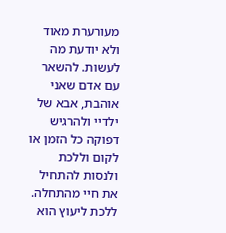מעורערת מאוד ולא יודעת מה לעשות. להשאר עם אדם שאני אוהבת, אבא של ילדיי ולהרגיש דפוקה כל הזמן או לקום וללכת ולנסות להתחיל את חיי מהתחלה. ללכת ליעוץ הוא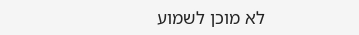לא מוכן לשמוע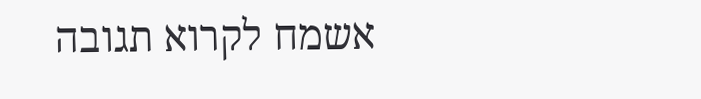אשמח לקרוא תגובה